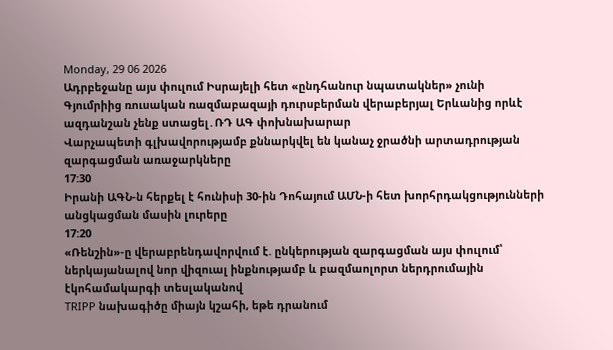Monday, 29 06 2026
Ադրբեջանը այս փուլում Իսրայելի հետ «ընդհանուր նպատակներ» չունի
Գյումրիից ռուսական ռազմաբազայի դուրսբերման վերաբերյալ Երևանից որևէ ազդանշան չենք ստացել․ՌԴ ԱԳ փոխնախարար
Վարչապետի գլխավորությամբ քննարկվել են կանաչ ջրածնի արտադրության զարգացման առաջարկները
17:30
Իրանի ԱԳՆ-ն հերքել է հունիսի 30-ին Դոհայում ԱՄՆ-ի հետ խորհրդակցությունների անցկացման մասին լուրերը
17:20
«Ռենշին»-ը վերաբրենդավորվում է. ընկերության զարգացման այս փուլում՝ ներկայանալով նոր վիզուալ ինքնությամբ և բազմաոլորտ ներդրումային էկոհամակարգի տեսլականով
TRIPP նախագիծը միայն կշահի, եթե դրանում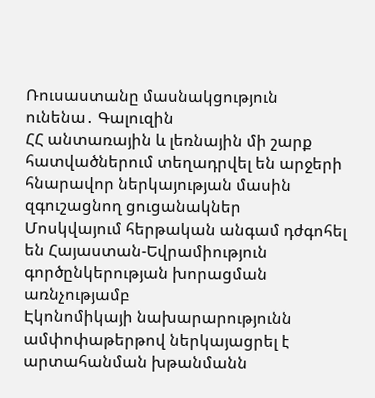Ռուսաստանը մասնակցություն ունենա․ Գալուզին
ՀՀ անտառային և լեռնային մի շարք հատվածներում տեղադրվել են արջերի հնարավոր ներկայության մասին զգուշացնող ցուցանակներ
Մոսկվայում հերթական անգամ դժգոհել են Հայաստան-Եվրամիություն գործընկերության խորացման առնչությամբ
Էկոնոմիկայի նախարարությունն ամփոփաթերթով ներկայացրել է արտահանման խթանմանն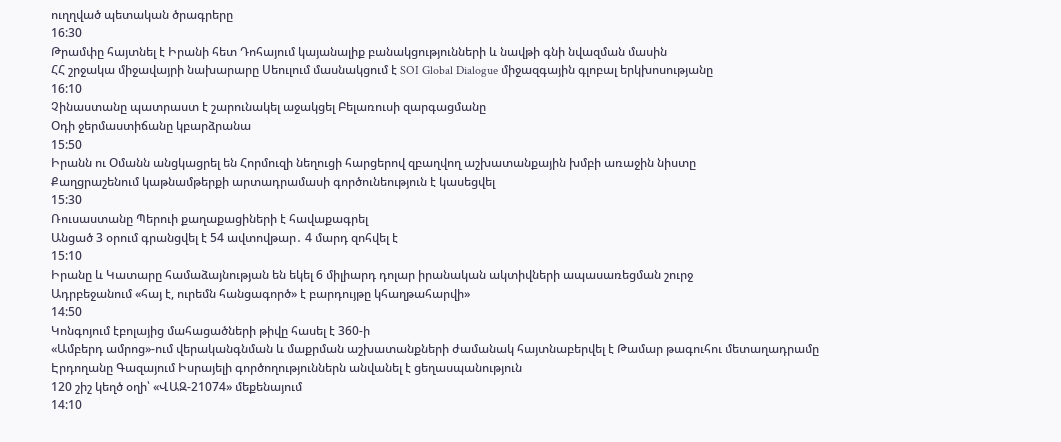ուղղված պետական ծրագրերը
16:30
Թրամփը հայտնել է Իրանի հետ Դոհայում կայանալիք բանակցությունների և նավթի գնի նվազման մասին
ՀՀ շրջակա միջավայրի նախարարը Սեուլում մասնակցում է SOI Global Dialogue միջազգային գլոբալ երկխոսությանը
16:10
Չինաստանը պատրաստ է շարունակել աջակցել Բելառուսի զարգացմանը
Օդի ջերմաստիճանը կբարձրանա
15:50
Իրանն ու Օմանն անցկացրել են Հորմուզի նեղուցի հարցերով զբաղվող աշխատանքային խմբի առաջին նիստը
Քաղցրաշենում կաթնամթերքի արտադրամասի գործունեություն է կասեցվել
15:30
Ռուսաստանը Պերուի քաղաքացիների է հավաքագրել
Անցած 3 օրում գրանցվել է 54 ավտովթար․ 4 մարդ զոհվել է
15:10
Իրանը և Կատարը համաձայնության են եկել 6 միլիարդ դոլար իրանական ակտիվների ապասառեցման շուրջ
Ադրբեջանում «հայ է, ուրեմն հանցագործ» է բարդույթը կհաղթահարվի»
14:50
Կոնգոյում էբոլայից մահացածների թիվը հասել է 360-ի
«Ամբերդ ամրոց»-ում վերականգնման և մաքրման աշխատանքների ժամանակ հայտնաբերվել է Թամար թագուհու մետաղադրամը
Էրդողանը Գազայում Իսրայելի գործողություններն անվանել է ցեղասպանություն
120 շիշ կեղծ օղի՝ «ՎԱԶ-21074» մեքենայում
14:10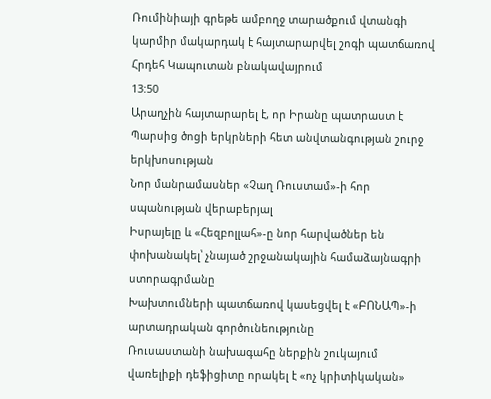Ռումինիայի գրեթե ամբողջ տարածքում վտանգի կարմիր մակարդակ է հայտարարվել շոգի պատճառով
Հրդեհ Կապուտան բնակավայրում
13:50
Արաղչին հայտարարել է, որ Իրանը պատրաստ է Պարսից ծոցի երկրների հետ անվտանգության շուրջ երկխոսության
Նոր մանրամասներ «Չաղ Ռուստամ»-ի հոր սպանության վերաբերյալ
Իսրայելը և «Հեզբոլլահ»-ը նոր հարվածներ են փոխանակել՝ չնայած շրջանակային համաձայնագրի ստորագրմանը
Խախտումների պատճառով կասեցվել է «ԲՈՆԱՊ»-ի արտադրական գործունեությունը
Ռուսաստանի նախագահը ներքին շուկայում վառելիքի դեֆիցիտը որակել է «ոչ կրիտիկական»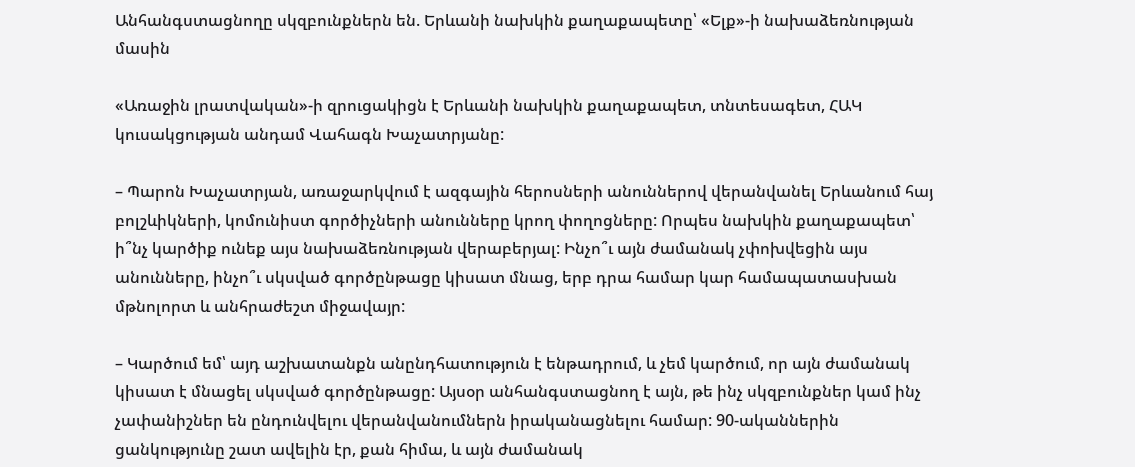Անհանգստացնողը սկզբունքներն են. Երևանի նախկին քաղաքապետը՝ «Ելք»-ի նախաձեռնության մասին

«Առաջին լրատվական»-ի զրուցակիցն է Երևանի նախկին քաղաքապետ, տնտեսագետ, ՀԱԿ կուսակցության անդամ Վահագն Խաչատրյանը:

– Պարոն Խաչատրյան, առաջարկվում է ազգային հերոսների անուններով վերանվանել Երևանում հայ բոլշևիկների, կոմունիստ գործիչների անունները կրող փողոցները: Որպես նախկին քաղաքապետ՝ ի՞նչ կարծիք ունեք այս նախաձեռնության վերաբերյալ: Ինչո՞ւ այն ժամանակ չփոխվեցին այս անունները, ինչո՞ւ սկսված գործընթացը կիսատ մնաց, երբ դրա համար կար համապատասխան մթնոլորտ և անհրաժեշտ միջավայր:

– Կարծում եմ՝ այդ աշխատանքն անընդհատություն է ենթադրում, և չեմ կարծում, որ այն ժամանակ կիսատ է մնացել սկսված գործընթացը: Այսօր անհանգստացնող է այն, թե ինչ սկզբունքներ կամ ինչ չափանիշներ են ընդունվելու վերանվանումներն իրականացնելու համար: 90-ականներին ցանկությունը շատ ավելին էր, քան հիմա, և այն ժամանակ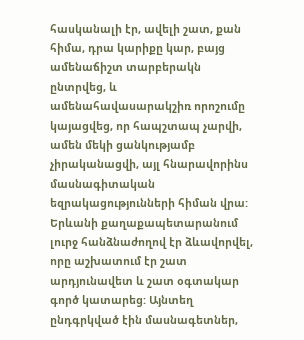հասկանալի էր, ավելի շատ, քան հիմա, դրա կարիքը կար, բայց ամենաճիշտ տարբերակն ընտրվեց, և ամենահավասարակշիռ որոշումը կայացվեց, որ հապշտապ չարվի, ամեն մեկի ցանկությամբ չիրականացվի, այլ հնարավորինս մասնագիտական եզրակացությունների հիման վրա: Երևանի քաղաքապետարանում լուրջ հանձնաժողով էր ձևավորվել, որը աշխատում էր շատ արդյունավետ և շատ օգտակար գործ կատարեց: Այնտեղ ընդգրկված էին մասնագետներ,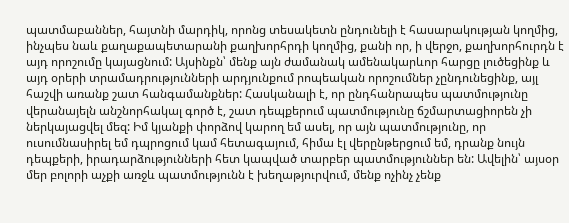պատմաբաններ, հայտնի մարդիկ, որոնց տեսակետն ընդունելի է հասարակության կողմից, ինչպես նաև քաղաքապետարանի քաղխորհրդի կողմից, քանի որ, ի վերջո, քաղխորհուրդն է այդ որոշումը կայացնում: Այսինքն՝ մենք այն ժամանակ ամենակարևոր հարցը լուծեցինք և այդ օրերի տրամադրությունների արդյունքում րոպեական որոշումներ չընդունեցինք, այլ հաշվի առանք շատ հանգամանքներ: Հասկանալի է, որ ընդհանրապես պատմությունը վերանայելն անշնորհակալ գործ է, շատ դեպքերում պատմությունը ճշմարտացիորեն չի ներկայացվել մեզ: Իմ կյանքի փորձով կարող եմ ասել, որ այն պատմությունը, որ ուսումնասիրել եմ դպրոցում կամ հետագայում, հիմա էլ վերընթերցում եմ, դրանք նույն դեպքերի, իրադարձությունների հետ կապված տարբեր պատմություններ են: Ավելին՝ այսօր մեր բոլորի աչքի առջև պատմությունն է խեղաթյուրվում, մենք ոչինչ չենք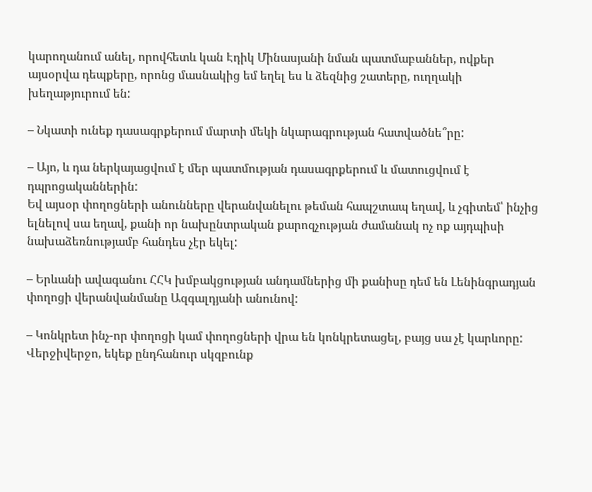կարողանում անել, որովհետև կան Էդիկ Մինասյանի նման պատմաբաններ, ովքեր այսօրվա դեպքերը, որոնց մասնակից եմ եղել ես և ձեզնից շատերը, ուղղակի խեղաթյուրում են:

– Նկատի ունեք դասագրքերում մարտի մեկի նկարագրության հատվածնե՞րը:

– Այո, և դա ներկայացվում է մեր պատմության դասագրքերում և մատուցվում է դպրոցականներին:
Եվ այսօր փողոցների անունները վերանվանելու թեման հապշտապ եղավ, և չգիտեմ՝ ինչից ելնելով սա եղավ, քանի որ նախընտրական քարոզչության ժամանակ ոչ ոք այդպիսի նախաձեռնությամբ հանդես չէր եկել:

– Երևանի ավագանու ՀՀԿ խմբակցության անդամներից մի քանիսը դեմ են Լենինգրադյան փողոցի վերանվանմանը Ազգալդյանի անունով:

– Կոնկրետ ինչ-որ փողոցի կամ փողոցների վրա են կոնկրետացել, բայց սա չէ կարևորը: Վերջիվերջո, եկեք ընդհանուր սկզբունք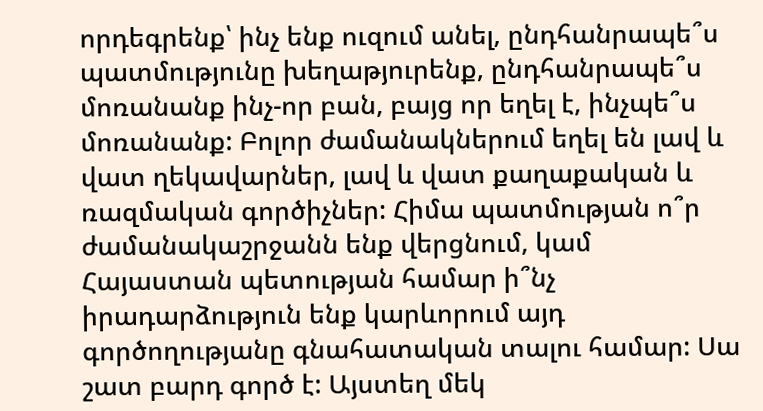որդեգրենք՝ ինչ ենք ուզում անել, ընդհանրապե՞ս պատմությունը խեղաթյուրենք, ընդհանրապե՞ս մոռանանք ինչ-որ բան, բայց որ եղել է, ինչպե՞ս մոռանանք: Բոլոր ժամանակներում եղել են լավ և վատ ղեկավարներ, լավ և վատ քաղաքական և ռազմական գործիչներ: Հիմա պատմության ո՞ր ժամանակաշրջանն ենք վերցնում, կամ Հայաստան պետության համար ի՞նչ իրադարձություն ենք կարևորում այդ գործողությանը գնահատական տալու համար: Սա շատ բարդ գործ է: Այստեղ մեկ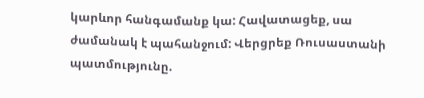կարևոր հանգամանք կա: Հավատացեք, սա ժամանակ է պահանջում: Վերցրեք Ռուսաստանի պատմությունը.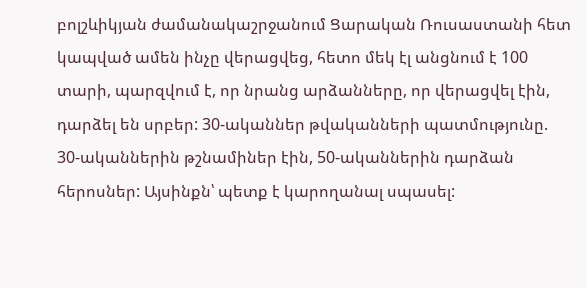բոլշևիկյան ժամանակաշրջանում Ցարական Ռուսաստանի հետ կապված ամեն ինչը վերացվեց, հետո մեկ էլ անցնում է 100 տարի, պարզվում է, որ նրանց արձանները, որ վերացվել էին, դարձել են սրբեր: 30-ականներ թվականների պատմությունը. 30-ականներին թշնամիներ էին, 50-ականներին դարձան հերոսներ: Այսինքն՝ պետք է կարողանալ սպասել: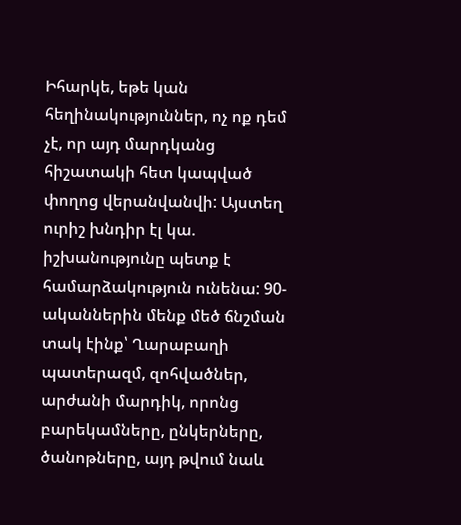Իհարկե, եթե կան հեղինակություններ, ոչ ոք դեմ չէ, որ այդ մարդկանց հիշատակի հետ կապված փողոց վերանվանվի: Այստեղ ուրիշ խնդիր էլ կա. իշխանությունը պետք է համարձակություն ունենա: 90-ականներին մենք մեծ ճնշման տակ էինք՝ Ղարաբաղի պատերազմ, զոհվածներ, արժանի մարդիկ, որոնց բարեկամները, ընկերները, ծանոթները, այդ թվում նաև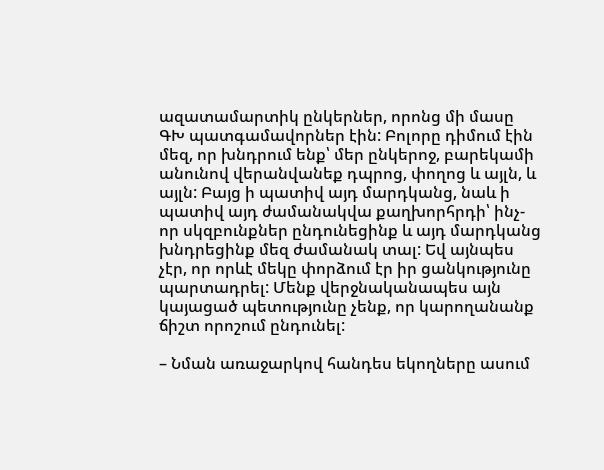ազատամարտիկ ընկերներ, որոնց մի մասը ԳԽ պատգամավորներ էին: Բոլորը դիմում էին մեզ, որ խնդրում ենք՝ մեր ընկերոջ, բարեկամի անունով վերանվանեք դպրոց, փողոց և այլն, և այլն: Բայց ի պատիվ այդ մարդկանց, նաև ի պատիվ այդ ժամանակվա քաղխորհրդի՝ ինչ-որ սկզբունքներ ընդունեցինք և այդ մարդկանց խնդրեցինք մեզ ժամանակ տալ: Եվ այնպես չէր, որ որևէ մեկը փորձում էր իր ցանկությունը պարտադրել: Մենք վերջնականապես այն կայացած պետությունը չենք, որ կարողանանք ճիշտ որոշում ընդունել:

– Նման առաջարկով հանդես եկողները ասում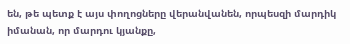են, թե պետք է այս փողոցները վերանվանեն, որպեսզի մարդիկ իմանան, որ մարդու կյանքը,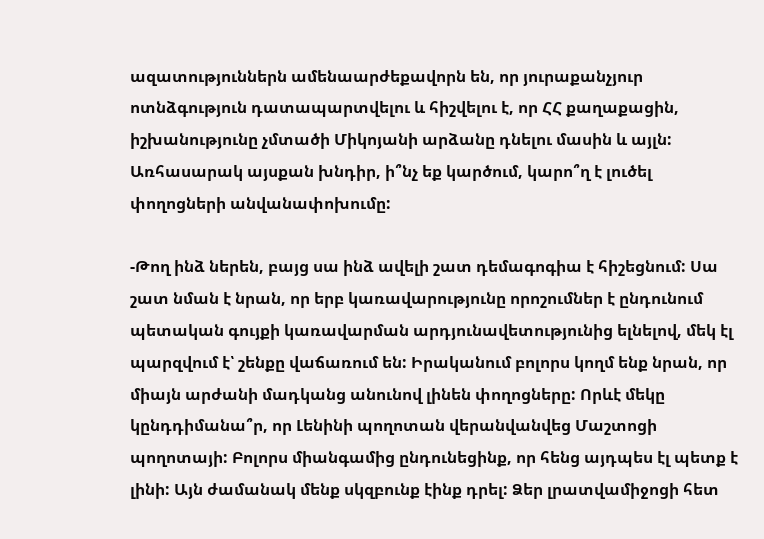ազատություններն ամենաարժեքավորն են, որ յուրաքանչյուր ոտնձգություն դատապարտվելու և հիշվելու է, որ ՀՀ քաղաքացին, իշխանությունը չմտածի Միկոյանի արձանը դնելու մասին և այլն: Առհասարակ այսքան խնդիր, ի՞նչ եք կարծում, կարո՞ղ է լուծել փողոցների անվանափոխումը:

-Թող ինձ ներեն, բայց սա ինձ ավելի շատ դեմագոգիա է հիշեցնում: Սա շատ նման է նրան, որ երբ կառավարությունը որոշումներ է ընդունում պետական գույքի կառավարման արդյունավետությունից ելնելով, մեկ էլ պարզվում է՝ շենքը վաճառում են: Իրականում բոլորս կողմ ենք նրան, որ միայն արժանի մադկանց անունով լինեն փողոցները: Որևէ մեկը կընդդիմանա՞ր, որ Լենինի պողոտան վերանվանվեց Մաշտոցի պողոտայի: Բոլորս միանգամից ընդունեցինք, որ հենց այդպես էլ պետք է լինի: Այն ժամանակ մենք սկզբունք էինք դրել: Ձեր լրատվամիջոցի հետ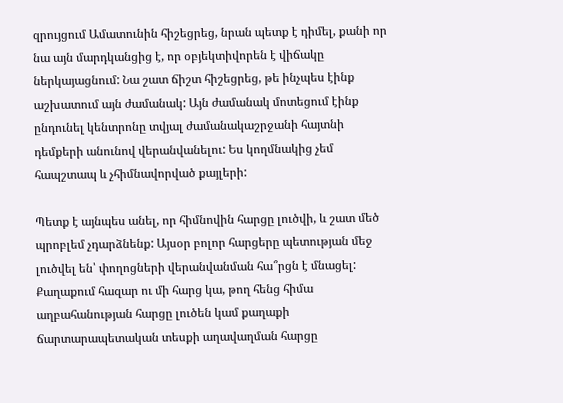զրույցում Ամատունին հիշեցրեց, նրան պետք է դիմել, քանի որ նա այն մարդկանցից է, որ օբյեկտիվորեն է վիճակը ներկայացնում: Նա շատ ճիշտ հիշեցրեց, թե ինչպես էինք աշխատում այն ժամանակ: Այն ժամանակ մոտեցում էինք ընդունել կենտրոնը տվյալ ժամանակաշրջանի հայտնի դեմքերի անունով վերանվանելու: Ես կողմնակից չեմ հապշտապ և չհիմնավորված քայլերի:

Պետք է այնպես անել, որ հիմնովին հարցը լուծվի, և շատ մեծ պրոբլեմ չդարձնենք: Այսօր բոլոր հարցերը պետության մեջ լուծվել են՝ փողոցների վերանվանման հա՞րցն է մնացել: Քաղաքում հազար ու մի հարց կա, թող հենց հիմա աղբահանության հարցը լուծեն կամ քաղաքի ճարտարապետական տեսքի աղավաղման հարցը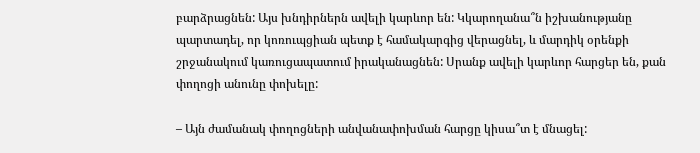բարձրացնեն: Այս խնդիրներն ավելի կարևոր են: Կկարողանա՞ն իշխանությանը պարտադել, որ կոռուպցիան պետք է համակարգից վերացնել, և մարդիկ օրենքի շրջանակում կառուցապատում իրականացնեն: Սրանք ավելի կարևոր հարցեր են, քան փողոցի անունը փոխելը:

– Այն ժամանակ փողոցների անվանափոխման հարցը կիսա՞տ է մնացել: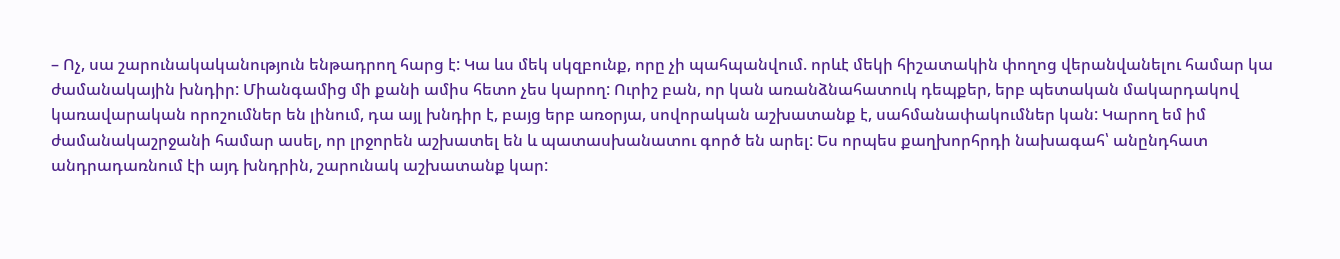– Ոչ, սա շարունակականություն ենթադրող հարց է: Կա ևս մեկ սկզբունք, որը չի պահպանվում. որևէ մեկի հիշատակին փողոց վերանվանելու համար կա ժամանակային խնդիր: Միանգամից մի քանի ամիս հետո չես կարող: Ուրիշ բան, որ կան առանձնահատուկ դեպքեր, երբ պետական մակարդակով կառավարական որոշումներ են լինում, դա այլ խնդիր է, բայց երբ առօրյա, սովորական աշխատանք է, սահմանափակումներ կան: Կարող եմ իմ ժամանակաշրջանի համար ասել, որ լրջորեն աշխատել են և պատասխանատու գործ են արել: Ես որպես քաղխորհրդի նախագահ՝ անընդհատ անդրադառնում էի այդ խնդրին, շարունակ աշխատանք կար: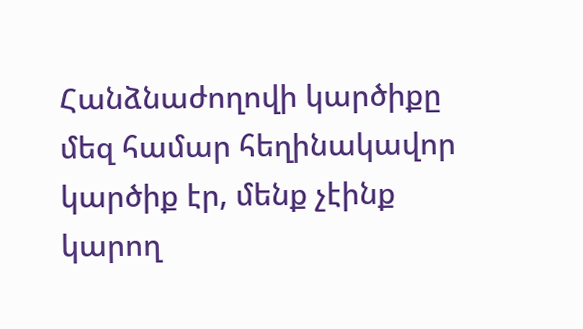Հանձնաժողովի կարծիքը մեզ համար հեղինակավոր կարծիք էր, մենք չէինք կարող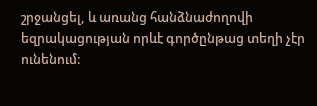շրջանցել, և առանց հանձնաժողովի եզրակացության որևէ գործընթաց տեղի չէր ունենում: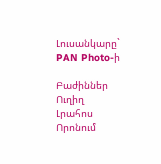Լուսանկարը` PAN Photo-ի

Բաժիններ
Ուղիղ
Լրահոս
Որոնում